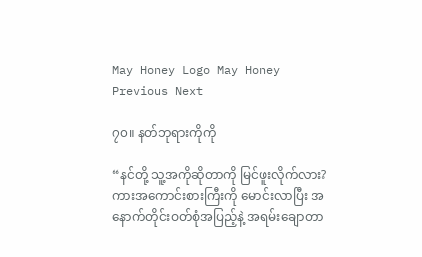May Honey Logo May Honey
Previous Next

၇၀။ နတ်ဘုရားကိုကို

“နင်တို့ သူ့အကိုဆိုတာကို မြင်ဖူးလိုက်လား? ကားအကောင်းစားကြီးကို မောင်းလာပြီး အနောက်တိုင်းဝတ်စုံအပြည့်နဲ့ အရမ်းချောတာ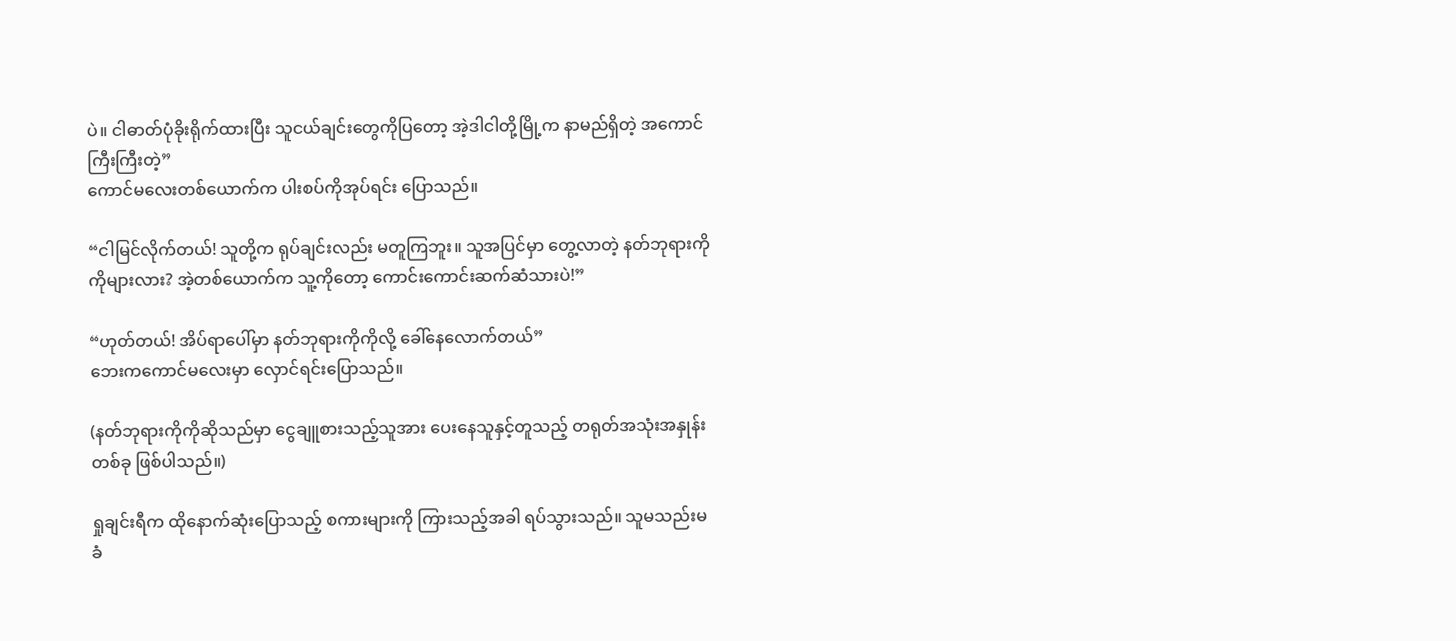ပဲ။ ငါဓာတ်ပုံခိုးရိုက်ထားပြီး သူငယ်ချင်းတွေကိုပြတော့ အဲ့ဒါငါတို့မြို့က နာမည်ရှိတဲ့ အကောင်ကြီးကြီးတဲ့”
ကောင်မလေးတစ်ယောက်က ပါးစပ်ကိုအုပ်ရင်း ပြောသည်။

“ငါမြင်လိုက်တယ်! သူတို့က ရုပ်ချင်းလည်း မတူကြဘူး။ သူအပြင်မှာ တွေ့လာတဲ့ နတ်ဘုရားကိုကိုများလား? အဲ့တစ်ယောက်က သူ့ကိုတော့ ကောင်းကောင်းဆက်ဆံသားပဲ!”

“ဟုတ်တယ်! အိပ်ရာပေါ်မှာ နတ်ဘုရားကိုကိုလို့ ခေါ်နေလောက်တယ်”
ဘေးကကောင်မလေးမှာ လှောင်ရင်းပြောသည်။

(နတ်ဘုရားကိုကိုဆိုသည်မှာ ငွေချူစားသည့်သူအား ပေးနေသူနှင့်တူသည့် တရုတ်အသုံးအနှုန်းတစ်ခု ဖြစ်ပါသည်။)

ရှုချင်းရီက ထိုနောက်ဆုံးပြောသည့် စကားများကို ကြားသည့်အခါ ရပ်သွားသည်။ သူမသည်းမခံ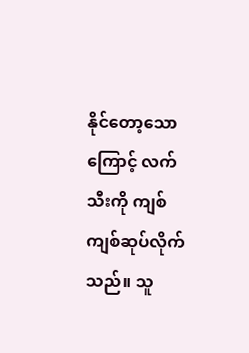နိုင်တော့သောကြောင့် လက်သီးကို ကျစ်ကျစ်ဆုပ်လိုက်သည်။ သူ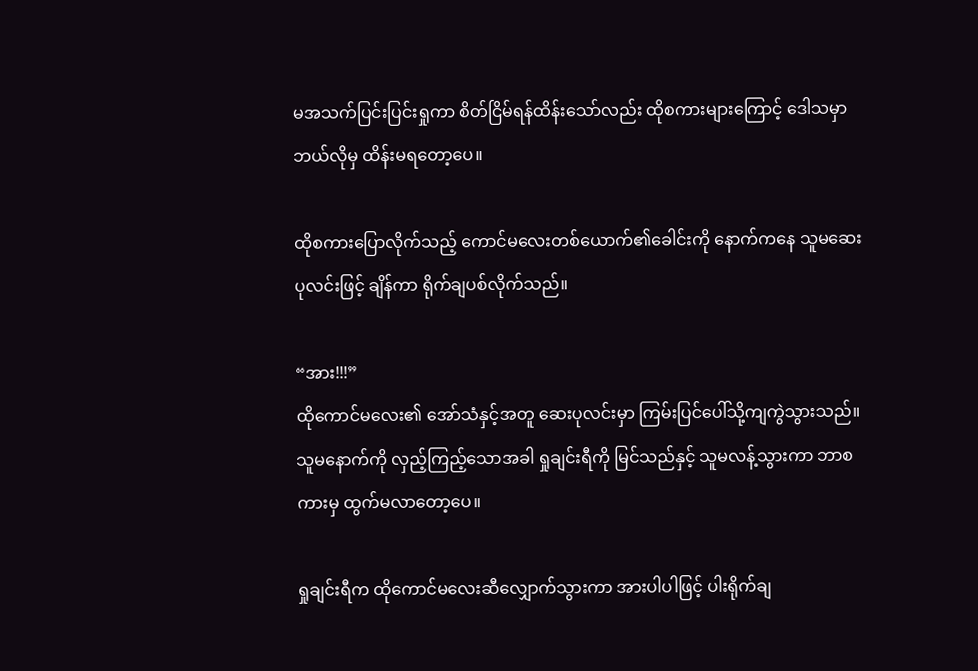မအသက်ပြင်းပြင်းရှုကာ စိတ်ငြိမ်ရန်ထိန်းသော်လည်း ထိုစကားများကြောင့် ဒေါသမှာ ဘယ်လိုမှ ထိန်းမရတော့ပေ။

ထိုစကားပြောလိုက်သည့် ကောင်မလေးတစ်ယောက်၏ခေါင်းကို နောက်ကနေ သူမဆေးပုလင်းဖြင့် ချိန်ကာ ရိုက်ချပစ်လိုက်သည်။

“အား!!!”
ထိုကောင်မလေး၏ အော်သံနှင့်အတူ ဆေးပုလင်းမှာ ကြမ်းပြင်ပေါ်သို့ကျကွဲသွားသည်။ သူမနောက်ကို လှည့်ကြည့်သောအခါ ရှုချင်းရီကို မြင်သည်နှင့် သူမလန့်သွားကာ ဘာစကားမှ ထွက်မလာတော့ပေ။

ရှုချင်းရီက ထိုကောင်မလေးဆီလျှောက်သွားကာ အားပါပါဖြင့် ပါးရိုက်ချ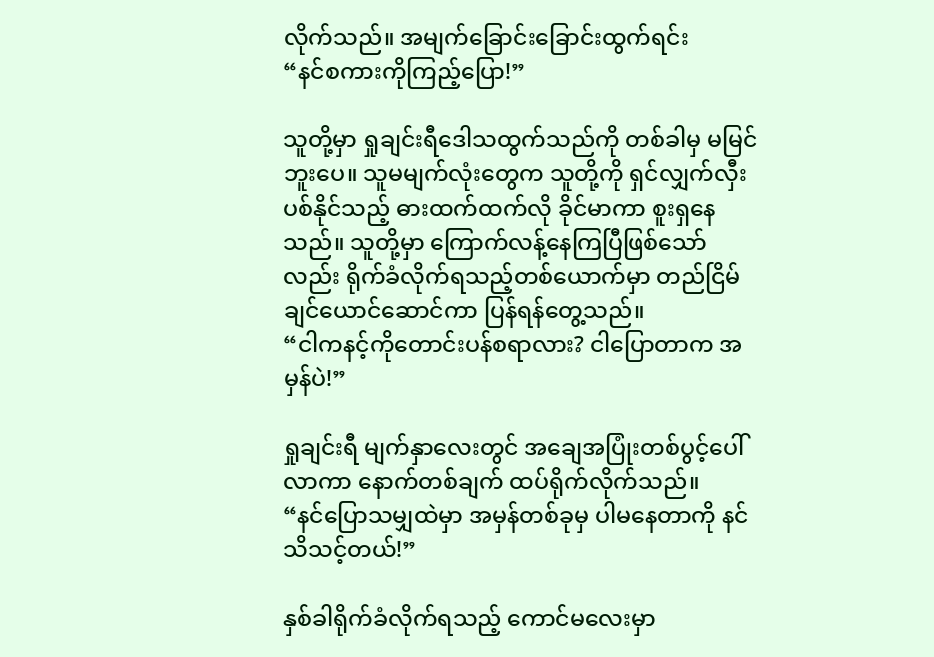လိုက်သည်။ အမျက်ခြောင်းခြောင်းထွက်ရင်း
“နင်စကားကိုကြည့်ပြော!”

သူတို့မှာ ရှုချင်းရီဒေါသထွက်သည်ကို တစ်ခါမှ မမြင်ဘူးပေ။ သူမမျက်လုံးတွေက သူတို့ကို ရှင်လျှက်လှီးပစ်နိုင်သည့် ဓားထက်ထက်လို ခိုင်မာကာ စူးရှနေသည်။ သူတို့မှာ ကြောက်လန့်နေကြပြီဖြစ်သော်လည်း ရိုက်ခံလိုက်ရသည့်တစ်ယောက်မှာ တည်ငြိမ်ချင်ယောင်ဆောင်ကာ ပြန်ရန်တွေ့သည်။
“ငါကနင့်ကိုတောင်းပန်စရာလား? ငါပြောတာက အမှန်ပဲ!”

ရှုချင်းရီ မျက်နှာလေးတွင် အချေအပြုံးတစ်ပွင့်ပေါ်လာကာ နောက်တစ်ချက် ထပ်ရိုက်လိုက်သည်။
“နင်ပြောသမျှထဲမှာ အမှန်တစ်ခုမှ ပါမနေတာကို နင်သိသင့်တယ်!”

နှစ်ခါရိုက်ခံလိုက်ရသည့် ကောင်မလေးမှာ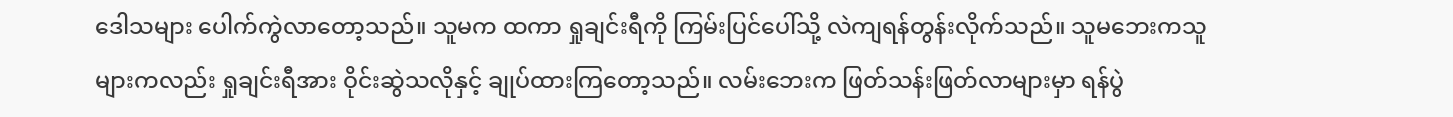ဒေါသများ ပေါက်ကွဲလာတော့သည်။ သူမက ထကာ ရှုချင်းရီကို ကြမ်းပြင်ပေါ်သို့ လဲကျရန်တွန်းလိုက်သည်။ သူမဘေးကသူများကလည်း ရှုချင်းရီအား ဝိုင်းဆွဲသလိုနှင့် ချုပ်ထားကြတော့သည်။ လမ်းဘေးက ဖြတ်သန်းဖြတ်လာများမှာ ရန်ပွဲ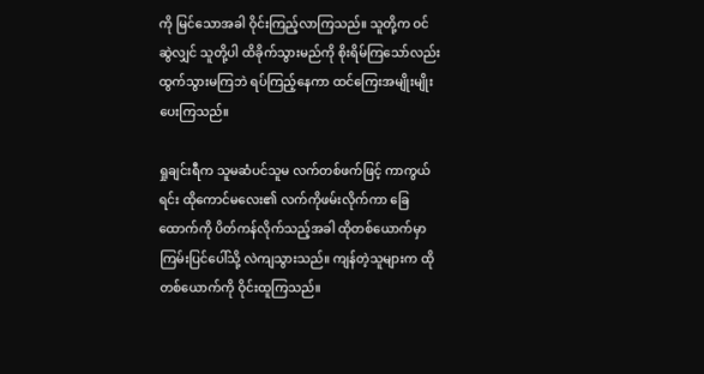ကို မြင်သောအခါ ဝိုင်းကြည့်လာကြသည်။ သူတို့က ဝင်ဆွဲလျှင် သူတို့ပါ ထိခိုက်သွားမည်ကို စိုးရိမ်ကြသော်လည်း ထွက်သွားမကြဘဲ ရပ်ကြည့်နေကာ ထင်ကြေးအမျိုးမျိုးပေးကြသည်။

ရှုချင်းရီက သူမဆံပင်သူမ လက်တစ်ဖက်ဖြင့် ကာကွယ်ရင်း ထိုကောင်မလေး၏ လက်ကိုဖမ်းလိုက်ကာ ခြေထောက်ကို ပိတ်ကန်လိုက်သည့်အခါ ထိုတစ်ယောက်မှာ ကြမ်းပြင်ပေါ်သို့ လဲကျသွားသည်။ ကျန်တဲ့သူများက ထိုတစ်ယောက်ကို ဝိုင်းထူကြသည်။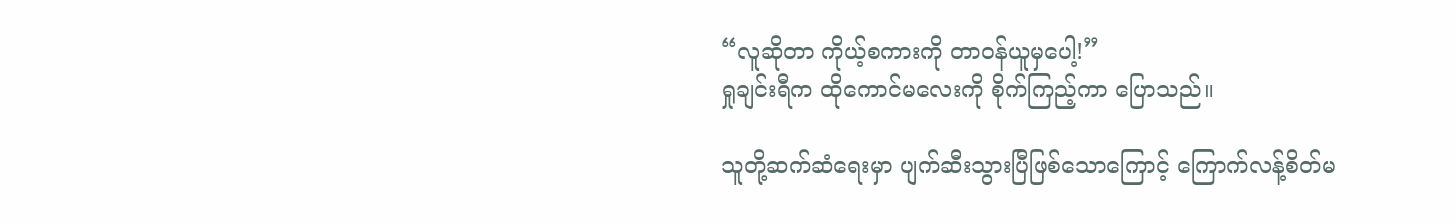“လူဆိုတာ ကိုယ့်စကားကို တာဝန်ယူမှပေါ့!”
ရှုချင်းရီက ထိုကောင်မလေးကို စိုက်ကြည့်ကာ ပြောသည်။

သူတို့ဆက်ဆံရေးမှာ ပျက်ဆီးသွားပြီဖြစ်သောကြောင့် ကြောက်လန့်စိတ်မ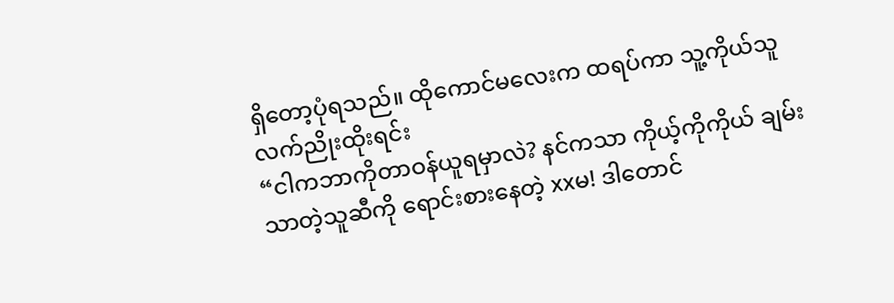ရှိတော့ပုံရသည်။ ထိုကောင်မလေးက ထရပ်ကာ သူ့ကိုယ်သူလက်ညိုးထိုးရင်း
“ငါကဘာကိုတာဝန်ယူရမှာလဲ? နင်ကသာ ကိုယ့်ကိုကိုယ် ချမ်းသာတဲ့သူဆီကို ရောင်းစားနေတဲ့ xxမ! ဒါတောင်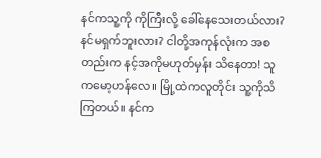နင်ကသူ့ကို ကိုကြီးလို့ ခေါ်နေသေးတယ်လား? နင်မရှက်ဘူးလား? ငါတို့အကုန်လုံးက အစတည်းက နင့်အကိုမဟုတ်မှန်း သိနေတာ! သူကမော့ဟန်လေ။ မြို့ထဲကလူတိုင်း သူ့ကိုသိကြတယ်။ နင်က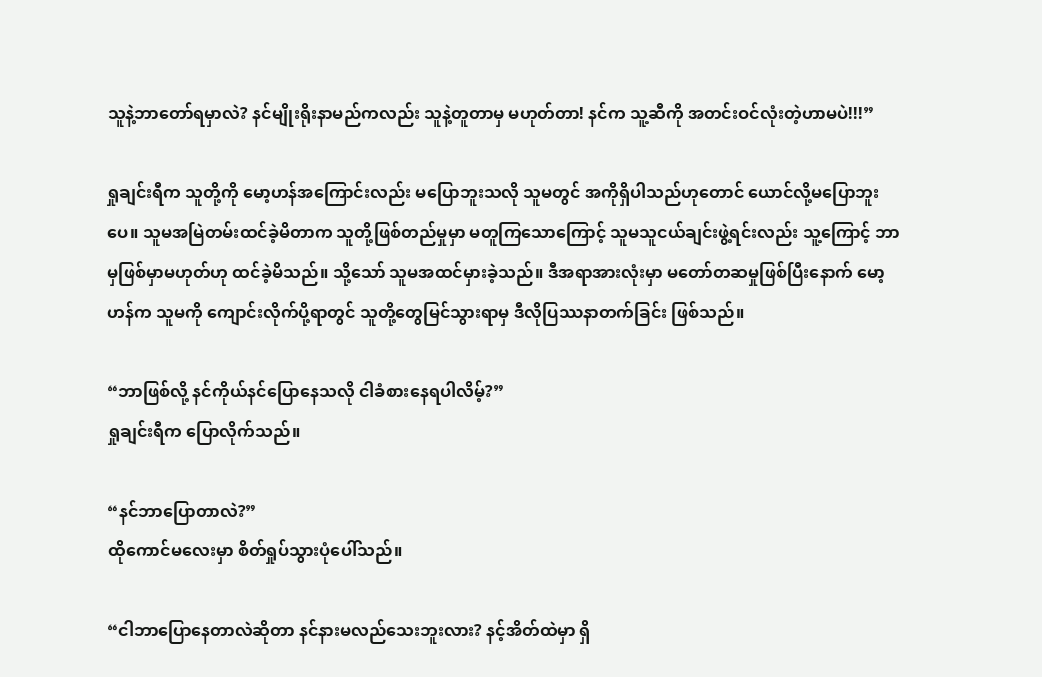သူနဲ့ဘာတော်ရမှာလဲ? နင်မျိုးရိုးနာမည်ကလည်း သူနဲ့တူတာမှ မဟုတ်တာ! နင်က သူ့ဆီကို အတင်းဝင်လုံးတဲ့ဟာမပဲ!!!”

ရှုချင်းရီက သူတို့ကို မော့ဟန်အကြောင်းလည်း မပြောဘူးသလို သူမတွင် အကိုရှိပါသည်ဟုတောင် ယောင်လို့မပြောဘူးပေ။ သူမအမြဲတမ်းထင်ခဲ့မိတာက သူတို့ဖြစ်တည်မှုမှာ မတူကြသောကြောင့် သူမသူငယ်ချင်းဖွဲ့ရင်းလည်း သူ့ကြောင့် ဘာမှဖြစ်မှာမဟုတ်ဟု ထင်ခဲ့မိသည်။ သို့သော် သူမအထင်မှားခဲ့သည်။ ဒီအရာအားလုံးမှာ မတော်တဆမှုဖြစ်ပြီးနောက် မော့ဟန်က သူမကို ကျောင်းလိုက်ပို့ရာတွင် သူတို့တွေမြင်သွားရာမှ ဒီလိုပြဿနာတက်ခြင်း ဖြစ်သည်။

“ဘာဖြစ်လို့ နင်ကိုယ်နင်ပြောနေသလို ငါခံစားနေရပါလိမ့်?”
ရှုချင်းရီက ပြောလိုက်သည်။

“နင်ဘာပြောတာလဲ?”
ထိုကောင်မလေးမှာ စိတ်ရှုပ်သွားပုံပေါ်သည်။

“ငါဘာပြောနေတာလဲဆိုတာ နင်နားမလည်သေးဘူးလား? နင့်အိတ်ထဲမှာ ရှိ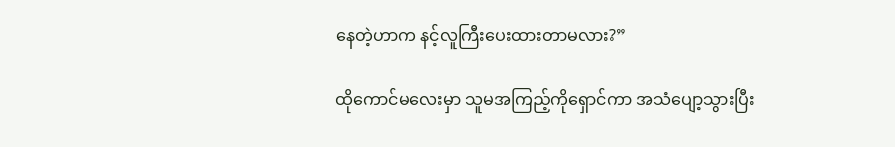နေတဲ့ဟာက နင့်လူကြီးပေးထားတာမလား?”

ထိုကောင်မလေးမှာ သူမအကြည့်ကိုရှောင်ကာ အသံပျော့သွားပြီး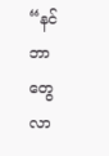“နင်ဘာတွေလာ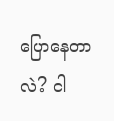ပြောနေတာလဲ? ငါ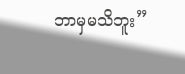ဘာမှမသိဘူး”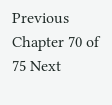Previous Chapter 70 of 75 Next